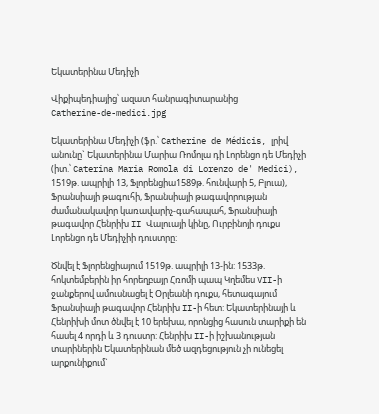Եկատերինա Մեդիչի

Վիքիպեդիայից՝ ազատ հանրագիտարանից
Catherine-de-medici.jpg

Եկատերինա Մեդիչի (ֆր.՝ Catherine de Médicis, լրիվ անունը` Եկատերինա Մարիա Ռոմոլա դի Լորենցո դե Մեդիչի (իտ.՝ Caterina Maria Romola di Lorenzo de' Medici), 1519թ. ապրիլի 13, Ֆլորենցիա1589թ. հունվարի 5, Բլուա), Ֆրանսիայի թագուհի, Ֆրանսիայի թագավորության ժամանակավոր կառավարիչ-գահապահ, Ֆրանսիայի թագավոր Հենրիխ II Վալուայի կինը, Ուրբինոյի դուքս Լորենցո դե Մեդիչիի դուստրը:

Ծնվել է Ֆլորենցիայում 1519թ. ապրիլի 13-ին: 1533թ. հոկտեմբերին իր հորեղբայր Հռոմի պապ Կղեմես VII-ի ջանքերով ամուսնացել է Օրլեանի դուքս, հետագայում Ֆրանսիայի թագավոր Հենրիխ II-ի հետ: Եկատերինայի և Հենրիխի մոտ ծնվել է 10 երեխա, որոնցից հասուն տարիքի են հասել 4 որդի և 3 դուստր: Հենրիխ II-ի իշխանության տարիներին Եկատերինան մեծ ազդեցություն չի ունեցել արքունիքում`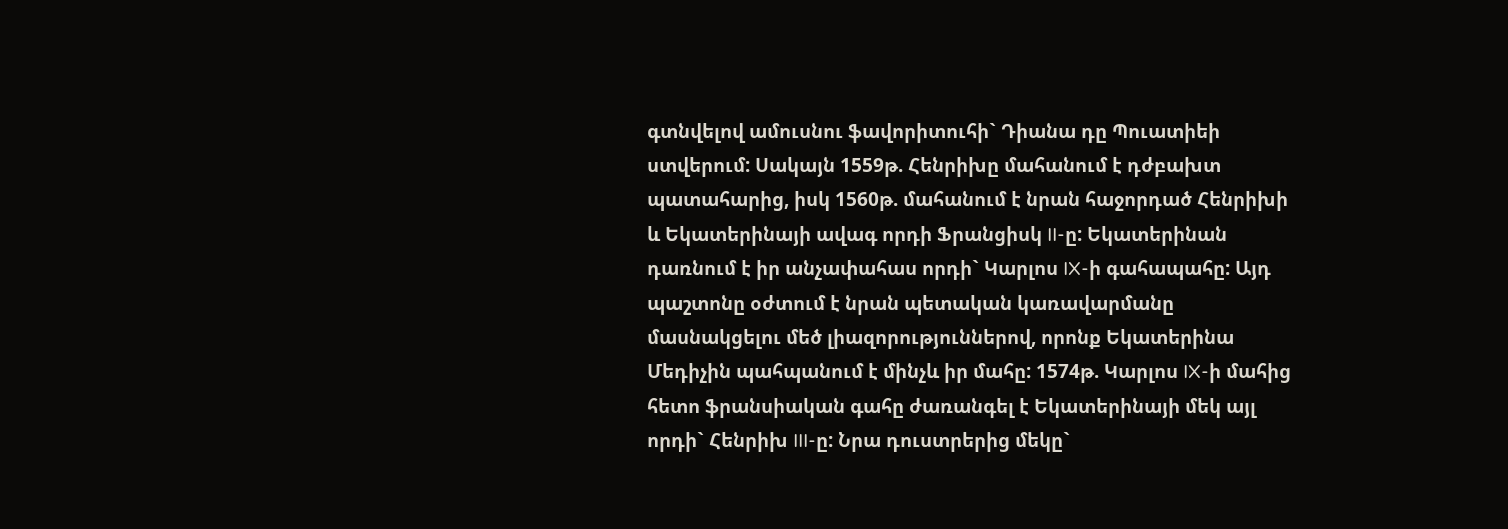գտնվելով ամուսնու ֆավորիտուհի` Դիանա դը Պուատիեի ստվերում: Սակայն 1559թ. Հենրիխը մահանում է դժբախտ պատահարից, իսկ 1560թ. մահանում է նրան հաջորդած Հենրիխի և Եկատերինայի ավագ որդի Ֆրանցիսկ II-ը: Եկատերինան դառնում է իր անչափահաս որդի` Կարլոս IX-ի գահապահը: Այդ պաշտոնը օժտում է նրան պետական կառավարմանը մասնակցելու մեծ լիազորություններով, որոնք Եկատերինա Մեդիչին պահպանում է մինչև իր մահը: 1574թ. Կարլոս IX-ի մահից հետո ֆրանսիական գահը ժառանգել է Եկատերինայի մեկ այլ որդի` Հենրիխ III-ը: Նրա դուստրերից մեկը`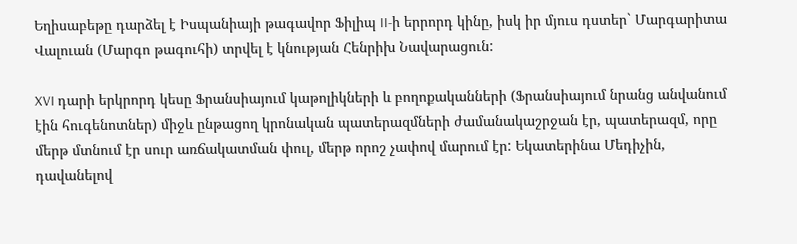Եղիսաբեթը դարձել է Իսպանիայի թագավոր Ֆիլիպ II-ի երրորդ կինը, իսկ իր մյուս դստեր` Մարգարիտա Վալուան (Մարգո թագուհի) տրվել է կնության Հենրիխ Նավարացուն:

XVI դարի երկրորդ կեսը Ֆրանսիայում կաթոլիկների և բողոքականների (Ֆրանսիայում նրանց անվանում էին հուգենոտներ) միջև ընթացող կրոնական պատերազմների ժամանակաշրջան էր, պատերազմ, որը մերթ մտնում էր սուր առճակատման փուլ, մերթ որոշ չափով մարում էր: Եկատերինա Մեդիչին, դավանելով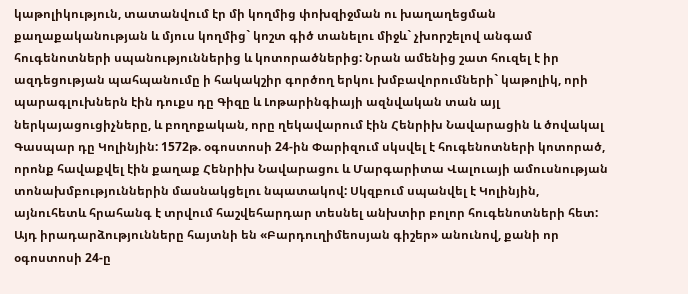կաթոլիկություն, տատանվում էր մի կողմից փոխզիջման ու խաղաղեցման քաղաքականության և մյուս կողմից` կոշտ գիծ տանելու միջև` չխորշելով անգամ հուգենոտների սպանություններից և կոտորածներից: Նրան ամենից շատ հուզել է իր ազդեցության պահպանումը ի հակակշիր գործող երկու խմբավորումների` կաթոլիկ, որի պարագլուխներն էին դուքս դը Գիզը և Լոթարինգիայի ազնվական տան այլ ներկայացուցիչները, և բողոքական, որը ղեկավարում էին Հենրիխ Նավարացին և ծովակալ Գասպար դը Կոլինյին: 1572թ. օգոստոսի 24-ին Փարիզում սկսվել է հուգենոտների կոտորած, որոնք հավաքվել էին քաղաք Հենրիխ Նավարացու և Մարգարիտա Վալուայի ամուսնության տոնախմբություններին մասնակցելու նպատակով: Սկզբում սպանվել է Կոլինյին, այնուհետև հրահանգ է տրվում հաշվեհարդար տեսնել անխտիր բոլոր հուգենոտների հետ: Այդ իրադարձությունները հայտնի են «Բարդուղիմեոսյան գիշեր» անունով, քանի որ օգոստոսի 24-ը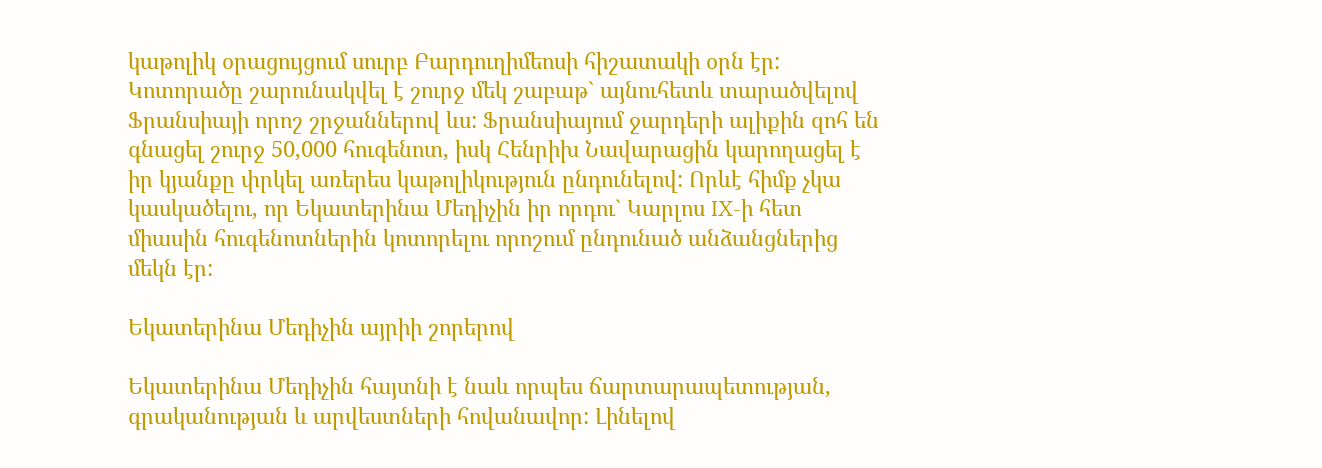կաթոլիկ օրացույցում սուրբ Բարդուղիմեոսի հիշատակի օրն էր: Կոտորածը շարունակվել է շուրջ մեկ շաբաթ` այնուհետև տարածվելով Ֆրանսիայի որոշ շրջաններով ևս: Ֆրանսիայում ջարդերի ալիքին զոհ են գնացել շուրջ 50,000 հուգենոտ, իսկ Հենրիխ Նավարացին կարողացել է իր կյանքը փրկել առերես կաթոլիկություն ընդունելով: Որևէ հիմք չկա կասկածելու, որ Եկատերինա Մեդիչին իր որդու` Կարլոս IX-ի հետ միասին հուգենոտներին կոտորելու որոշում ընդունած անձանցներից մեկն էր:

Եկատերինա Մեդիչին այրիի շորերով

Եկատերինա Մեդիչին հայտնի է նաև որպես ճարտարապետության, գրականության և արվեստների հովանավոր: Լինելով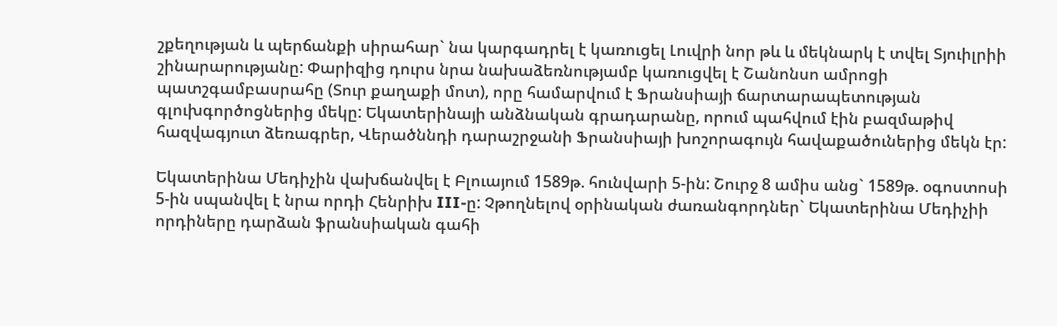շքեղության և պերճանքի սիրահար` նա կարգադրել է կառուցել Լուվրի նոր թև և մեկնարկ է տվել Տյուիլրիի շինարարությանը: Փարիզից դուրս նրա նախաձեռնությամբ կառուցվել է Շանոնսո ամրոցի պատշգամբասրահը (Տուր քաղաքի մոտ), որը համարվում է Ֆրանսիայի ճարտարապետության գլուխգործոցներից մեկը: Եկատերինայի անձնական գրադարանը, որում պահվում էին բազմաթիվ հազվագյուտ ձեռագրեր, Վերածննդի դարաշրջանի Ֆրանսիայի խոշորագույն հավաքածուներից մեկն էր:

Եկատերինա Մեդիչին վախճանվել է Բլուայում 1589թ. հունվարի 5-ին: Շուրջ 8 ամիս անց` 1589թ. օգոստոսի 5-ին սպանվել է նրա որդի Հենրիխ III-ը: Չթողնելով օրինական ժառանգորդներ` Եկատերինա Մեդիչիի որդիները դարձան ֆրանսիական գահի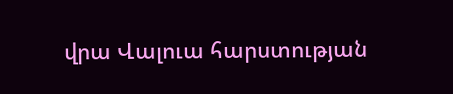վրա Վալուա հարստության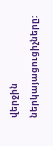վերջին ներկայացուցիչները: